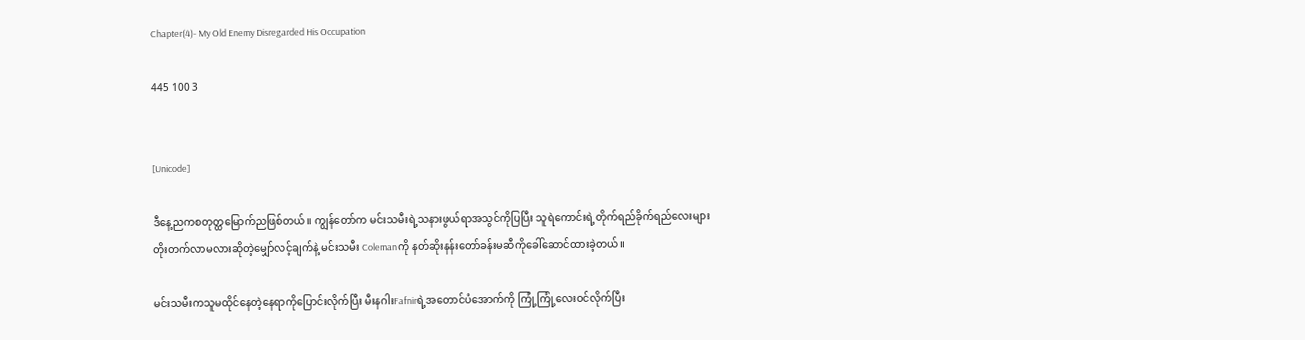Chapter(4)- My Old Enemy Disregarded His Occupation

445 100 3


[Unicode]

ဒီနေ့ညကစတုတ္ထမြောက်ညဖြစ်တယ်။ ကျွန်တော်က မင်းသမီးရဲ့သနားဖွယ်ရာအသွင်ကိုပြပြီး သူရဲကောင်းရဲ့တိုက်ရည်ခိုက်ရည်လေးများတိုးတက်လာမလားဆိုတဲ့မျှော်လင့်ချက်နဲ့ မင်းသမီး Colemanကို နတ်ဆိုးနန်းတော်ခန်းမဆီကိုခေါ်ဆောင်ထားခဲ့တယ်။

မင်းသမီးကသူမထိုင်နေတဲ့နေရာကိုပြောင်းလိုက်ပြီး မီးနဂါးFafnirရဲ့အတောင်ပံအောက်ကို ကြုံ့ကြုံ့လေးဝင်လိုက်ပြီး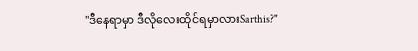"ဒီနေရာမှာ ဒီလိုလေးထိုင်ရမှာလားSarthis?"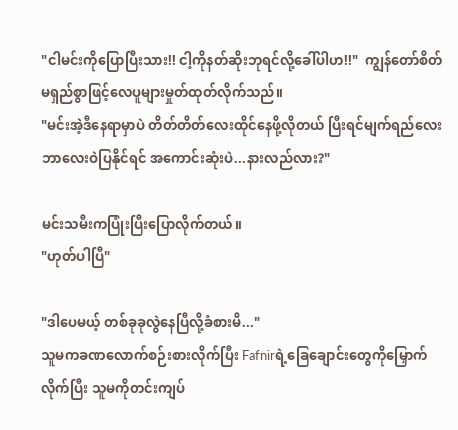"ငါမင်းကိုပြောပြီးသား!! ငါ့ကိုနတ်ဆိုးဘုရင်လို့ခေါ်ပါဟ!!"  ကျွန်တော်စိတ်မရှည်စွာဖြင့်လေပူများမှုတ်ထုတ်လိုက်သည်။
"မင်းအဲ့ဒီနေရာမှာပဲ တိတ်တိတ်လေးထိုင်နေဖို့လိုတယ် ပြီးရင်မျက်ရည်လေးဘာလေးဝဲပြနိုင်ရင် အကောင်းဆုံးပဲ...နားလည်လား?"

မင်းသမီးကပြုံးပြီးပြောလိုက်တယ်။
"ဟုတ်ပါပြီ"

"ဒါပေမယ့် တစ်ခုခုလွဲနေပြီလို့ခံစားမိ..."
သူမကခဏလောက်စဉ်းစားလိုက်ပြီး Fafnirရဲ့ခြေချောင်းတွေကိုမြှောက်လိုက်ပြီး သူမကိုတင်းကျပ်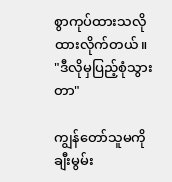စွာကုပ်ထားသလို ထားလိုက်တယ်။
"ဒီလိုမှပြည့်စုံသွားတာ"

ကျွန်တော်သူမကိုချီးမွမ်း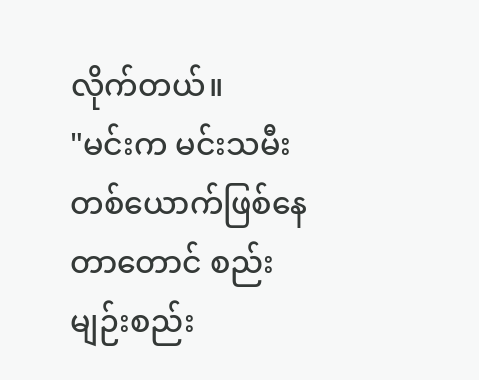လိုက်တယ်။
"မင်းက မင်းသမီးတစ်ယောက်ဖြစ်နေတာတောင် စည်းမျဉ်းစည်း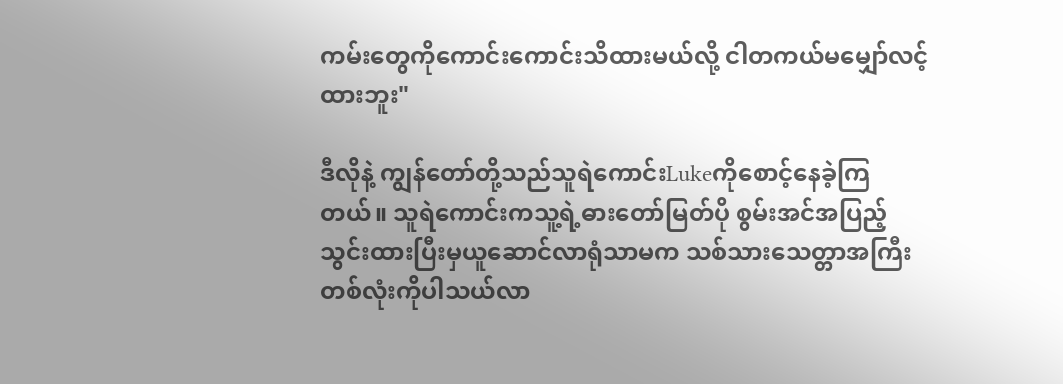ကမ်းတွေကိုကောင်းကောင်းသိထားမယ်လို့ ငါတကယ်မမျှော်လင့်ထားဘူး"

ဒီလိုနဲ့ ကျွန်တော်တို့သည်သူရဲကောင်းLukeကိုစောင့်နေခဲ့ကြတယ်။ သူရဲကောင်းကသူ့ရဲ့ဓားတော်မြတ်ပို စွမ်းအင်အပြည့်သွင်းထားပြီးမှယူဆောင်လာရုံသာမက သစ်သားသေတ္တာအကြီးတစ်လုံးကိုပါသယ်လာ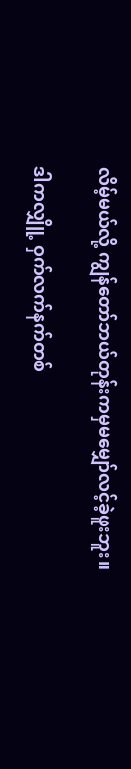လိမ့်မယ်လို့ ကျွန်တော်ဘယ်တုန်းကမှမမျှော်လင့်ခဲ့ဖူးဘူး။

ဒါကလျှိူ့ ဝှက်လက်နက်တစ်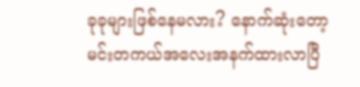ခုခုများဖြစ်နေမလား? နောက်ဆုံးတော့ မင်းတကယ်အလေးအနက်ထားလာပြီ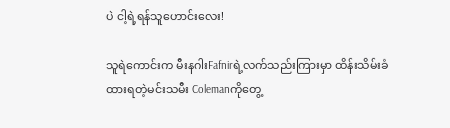ပဲ ငါ့ရဲ့ရန်သူဟောင်းလေး!

သူရဲကောင်းက မီးနဂါးFafnirရဲ့လက်သည်းကြားမှာ ထိန်းသိမ်းခံထားရတဲ့မင်းသမီး Colemanကိုတွေ့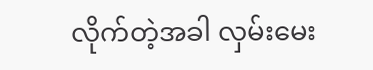လိုက်တဲ့အခါ လှမ်းမေး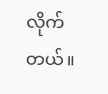လိုက်တယ်။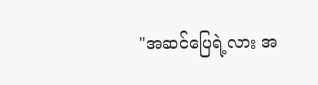"အဆင်ပြေရဲ့လား အ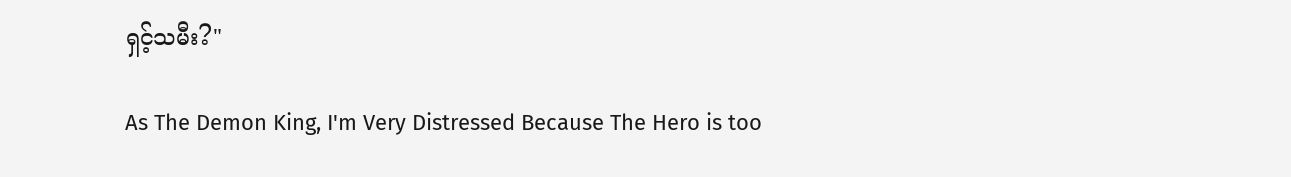ရှင့်သမီး?"

As The Demon King, I'm Very Distressed Because The Hero is too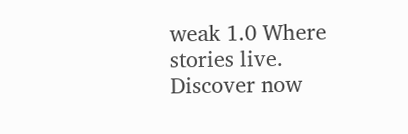weak 1.0 Where stories live. Discover now